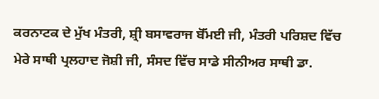ਕਰਨਾਟਕ ਦੇ ਮੁੱਖ ਮੰਤਰੀ, ਸ਼੍ਰੀ ਬਸਾਵਰਾਜ ਬੋੱਮਈ ਜੀ, ਮੰਤਰੀ ਪਰਿਸ਼ਦ ਵਿੱਚ ਮੇਰੇ ਸਾਥੀ ਪ੍ਰਲਹਾਦ ਜੋਸ਼ੀ ਜੀ, ਸੰਸਦ ਵਿੱਚ ਸਾਡੇ ਸੀਨੀਅਰ ਸਾਥੀ ਡਾ.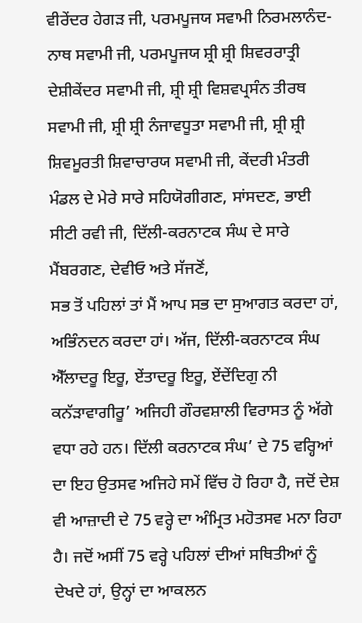ਵੀਰੇਂਦਰ ਹੇਗੜ ਜੀ, ਪਰਮਪੂਜਯ ਸਵਾਮੀ ਨਿਰਮਲਾਨੰਦ-ਨਾਥ ਸਵਾਮੀ ਜੀ, ਪਰਮਪੂਜਯ ਸ਼੍ਰੀ ਸ਼੍ਰੀ ਸ਼ਿਵਰਰਾਤ੍ਰੀ ਦੇਸ਼ੀਕੇਂਦਰ ਸਵਾਮੀ ਜੀ, ਸ਼੍ਰੀ ਸ਼੍ਰੀ ਵਿਸ਼ਵਪ੍ਰਸੰਨ ਤੀਰਥ ਸਵਾਮੀ ਜੀ, ਸ਼੍ਰੀ ਸ਼੍ਰੀ ਨੰਜਾਵਧੂਤਾ ਸਵਾਮੀ ਜੀ, ਸ਼੍ਰੀ ਸ਼੍ਰੀ ਸ਼ਿਵਮੂਰਤੀ ਸ਼ਿਵਾਚਾਰਯ ਸਵਾਮੀ ਜੀ, ਕੇਂਦਰੀ ਮੰਤਰੀ ਮੰਡਲ ਦੇ ਮੇਰੇ ਸਾਰੇ ਸਹਿਯੋਗੀਗਣ, ਸਾਂਸਦਣ, ਭਾਈ ਸੀਟੀ ਰਵੀ ਜੀ, ਦਿੱਲੀ-ਕਰਨਾਟਕ ਸੰਘ ਦੇ ਸਾਰੇ ਮੈਂਬਰਗਣ, ਦੇਵੀਓ ਅਤੇ ਸੱਜਣੋਂ,
ਸਭ ਤੋਂ ਪਹਿਲਾਂ ਤਾਂ ਮੈਂ ਆਪ ਸਭ ਦਾ ਸੁਆਗਤ ਕਰਦਾ ਹਾਂ, ਅਭਿੰਨਦਨ ਕਰਦਾ ਹਾਂ। ਅੱਜ, ਦਿੱਲੀ-ਕਰਨਾਟਕ ਸੰਘ ਐੱਲਾਦਰੂ ਇਰੂ, ਏਂਤਾਦਰੂ ਇਰੂ, ਏਂਦੇਂਦਿਗੁ ਨੀ ਕਨੱੜਾਵਾਗੀਰੂ’ ਅਜਿਹੀ ਗੌਰਵਸ਼ਾਲੀ ਵਿਰਾਸਤ ਨੂੰ ਅੱਗੇ ਵਧਾ ਰਹੇ ਹਨ। ਦਿੱਲੀ ਕਰਨਾਟਕ ਸੰਘ’ ਦੇ 75 ਵਰ੍ਹਿਆਂ ਦਾ ਇਹ ਉਤਸਵ ਅਜਿਹੇ ਸਮੇਂ ਵਿੱਚ ਹੋ ਰਿਹਾ ਹੈ, ਜਦੋਂ ਦੇਸ਼ ਵੀ ਆਜ਼ਾਦੀ ਦੇ 75 ਵਰ੍ਹੇ ਦਾ ਅੰਮ੍ਰਿਤ ਮਹੋਤਸਵ ਮਨਾ ਰਿਹਾ ਹੈ। ਜਦੋਂ ਅਸੀਂ 75 ਵਰ੍ਹੇ ਪਹਿਲਾਂ ਦੀਆਂ ਸਥਿਤੀਆਂ ਨੂੰ ਦੇਖਦੇ ਹਾਂ, ਉਨ੍ਹਾਂ ਦਾ ਆਕਲਨ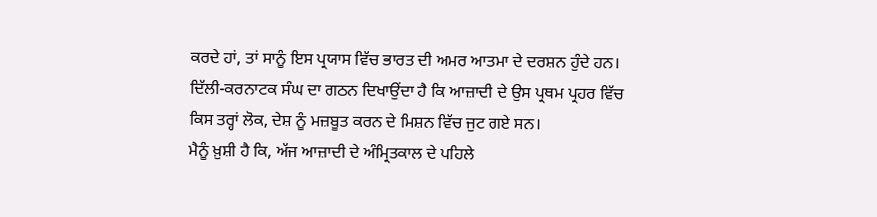ਕਰਦੇ ਹਾਂ, ਤਾਂ ਸਾਨੂੰ ਇਸ ਪ੍ਰਯਾਸ ਵਿੱਚ ਭਾਰਤ ਦੀ ਅਮਰ ਆਤਮਾ ਦੇ ਦਰਸ਼ਨ ਹੁੰਦੇ ਹਨ। ਦਿੱਲੀ-ਕਰਨਾਟਕ ਸੰਘ ਦਾ ਗਠਨ ਦਿਖਾਉਂਦਾ ਹੈ ਕਿ ਆਜ਼ਾਦੀ ਦੇ ਉਸ ਪ੍ਰਥਮ ਪ੍ਰਹਰ ਵਿੱਚ ਕਿਸ ਤਰ੍ਹਾਂ ਲੋਕ, ਦੇਸ਼ ਨੂੰ ਮਜ਼ਬੂਤ ਕਰਨ ਦੇ ਮਿਸ਼ਨ ਵਿੱਚ ਜੁਟ ਗਏ ਸਨ।
ਮੈਨੂੰ ਖ਼ੁਸ਼ੀ ਹੈ ਕਿ, ਅੱਜ ਆਜ਼ਾਦੀ ਦੇ ਅੰਮ੍ਰਿਤਕਾਲ ਦੇ ਪਹਿਲੇ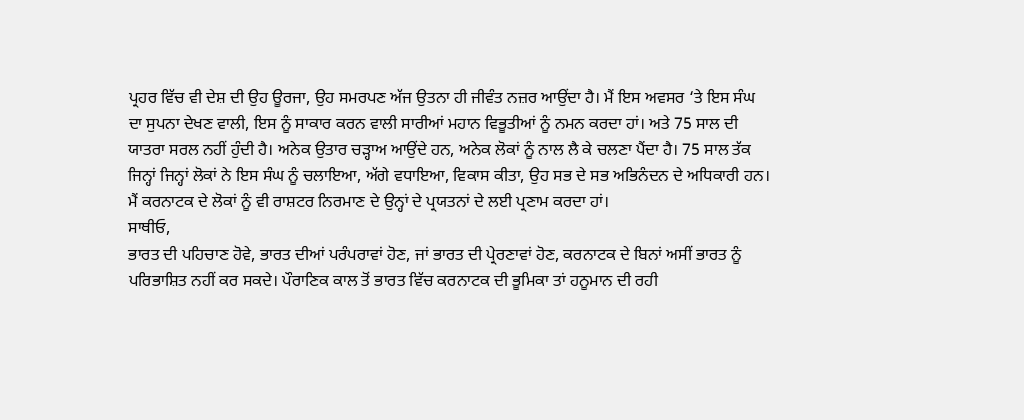ਪ੍ਰਹਰ ਵਿੱਚ ਵੀ ਦੇਸ਼ ਦੀ ਉਹ ਊਰਜਾ, ਉਹ ਸਮਰਪਣ ਅੱਜ ਉਤਨਾ ਹੀ ਜੀਵੰਤ ਨਜ਼ਰ ਆਉਂਦਾ ਹੈ। ਮੈਂ ਇਸ ਅਵਸਰ ‘ਤੇ ਇਸ ਸੰਘ ਦਾ ਸੁਪਨਾ ਦੇਖਣ ਵਾਲੀ, ਇਸ ਨੂੰ ਸਾਕਾਰ ਕਰਨ ਵਾਲੀ ਸਾਰੀਆਂ ਮਹਾਨ ਵਿਭੂਤੀਆਂ ਨੂੰ ਨਮਨ ਕਰਦਾ ਹਾਂ। ਅਤੇ 75 ਸਾਲ ਦੀ ਯਾਤਰਾ ਸਰਲ ਨਹੀਂ ਹੁੰਦੀ ਹੈ। ਅਨੇਕ ਉਤਾਰ ਚੜ੍ਹਾਅ ਆਉਂਦੇ ਹਨ, ਅਨੇਕ ਲੋਕਾਂ ਨੂੰ ਨਾਲ ਲੈ ਕੇ ਚਲਣਾ ਪੈਂਦਾ ਹੈ। 75 ਸਾਲ ਤੱਕ ਜਿਨ੍ਹਾਂ ਜਿਨ੍ਹਾਂ ਲੋਕਾਂ ਨੇ ਇਸ ਸੰਘ ਨੂੰ ਚਲਾਇਆ, ਅੱਗੇ ਵਧਾਇਆ, ਵਿਕਾਸ ਕੀਤਾ, ਉਹ ਸਭ ਦੇ ਸਭ ਅਭਿਨੰਦਨ ਦੇ ਅਧਿਕਾਰੀ ਹਨ। ਮੈਂ ਕਰਨਾਟਕ ਦੇ ਲੋਕਾਂ ਨੂੰ ਵੀ ਰਾਸ਼ਟਰ ਨਿਰਮਾਣ ਦੇ ਉਨ੍ਹਾਂ ਦੇ ਪ੍ਰਯਤਨਾਂ ਦੇ ਲਈ ਪ੍ਰਣਾਮ ਕਰਦਾ ਹਾਂ।
ਸਾਥੀਓ,
ਭਾਰਤ ਦੀ ਪਹਿਚਾਣ ਹੋਵੇ, ਭਾਰਤ ਦੀਆਂ ਪਰੰਪਰਾਵਾਂ ਹੋਣ, ਜਾਂ ਭਾਰਤ ਦੀ ਪ੍ਰੇਰਣਾਵਾਂ ਹੋਣ, ਕਰਨਾਟਕ ਦੇ ਬਿਨਾਂ ਅਸੀਂ ਭਾਰਤ ਨੂੰ ਪਰਿਭਾਸ਼ਿਤ ਨਹੀਂ ਕਰ ਸਕਦੇ। ਪੌਰਾਣਿਕ ਕਾਲ ਤੋਂ ਭਾਰਤ ਵਿੱਚ ਕਰਨਾਟਕ ਦੀ ਭੂਮਿਕਾ ਤਾਂ ਹਨੂਮਾਨ ਦੀ ਰਹੀ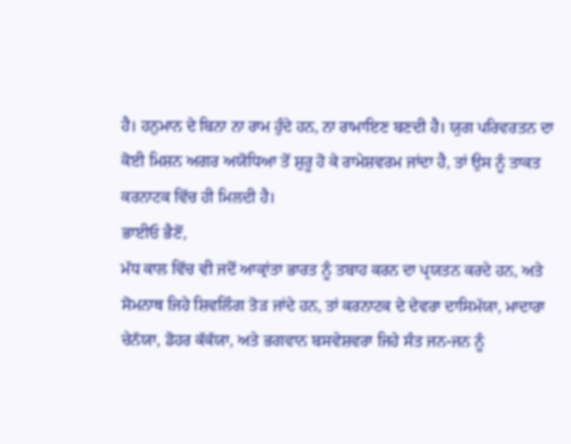ਹੈ। ਹਨੁਮਾਨ ਦੇ ਬਿਨਾ ਨਾ ਰਾਮ ਹੁੰਦੇ ਹਨ, ਨਾ ਰਾਮਾਇਣ ਬਣਦੀ ਹੈ। ਯੁਗ ਪਰਿਵਰਤਨ ਦਾ ਕੋਈ ਮਿਸ਼ਨ ਅਗਰ ਅਯੋਧਿਆ ਤੋਂ ਸ਼ੁਰੂ ਹੋ ਕੇ ਰਾਮੇਸ਼ਵਰਮ ਜਾਂਦਾ ਹੈ, ਤਾਂ ਉਸ ਨੂੰ ਤਾਕਤ ਕਰਨਾਟਕ ਵਿੱਚ ਹੀ ਮਿਲਦੀ ਹੈ।
ਭਾਈਓ ਭੈਣੋਂ,
ਮੱਧ ਕਾਲ ਵਿੱਚ ਵੀ ਜਦੋਂ ਆਕ੍ਰਾਂਤਾ ਭਾਰਤ ਨੂੰ ਤਬਾਹ ਕਰਨ ਦਾ ਪ੍ਰਯਤਨ ਕਰਦੇ ਹਨ, ਅਤੇ ਸੋਮਨਾਥ ਜਿਹੇ ਸ਼ਿਵਲਿੰਗ ਤੋੜ ਜਾਂਦੇ ਹਨ, ਤਾਂ ਕਰਨਾਟਕ ਦੇ ਦੇਵਰਾ ਦਾਸਿਮੱਯਾ, ਮਾਦਾਰਾ ਚੇਨੱਯਾ, ਡੋਹਰ ਕੱਕੱਯਾ, ਅਤੇ ਭਗਵਾਨ ਬਸਵੇਸ਼ਵਰਾ ਜਿਹੇ ਸੰਤ ਜਨ-ਜਨ ਨੂੰ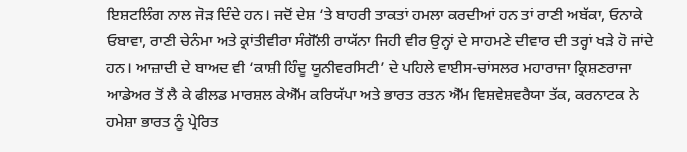ਇਸ਼ਟਲਿੰਗ ਨਾਲ ਜੋੜ ਦਿੰਦੇ ਹਨ। ਜਦੋਂ ਦੇਸ਼ ‘ਤੇ ਬਾਹਰੀ ਤਾਕਤਾਂ ਹਮਲਾ ਕਰਦੀਆਂ ਹਨ ਤਾਂ ਰਾਣੀ ਅਬੱਕਾ, ਓਨਾਕੇ ਓਬਾਵਾ, ਰਾਣੀ ਚੇਨੰਮਾ ਅਤੇ ਕ੍ਰਾਂਤੀਵੀਰਾ ਸੰਗੋੱਲੀ ਰਾਯੱਨਾ ਜਿਹੀ ਵੀਰ ਉਨ੍ਹਾਂ ਦੇ ਸਾਹਮਣੇ ਦੀਵਾਰ ਦੀ ਤਰ੍ਹਾਂ ਖੜੇ ਹੋ ਜਾਂਦੇ ਹਨ। ਆਜ਼ਾਦੀ ਦੇ ਬਾਅਦ ਵੀ ‘ਕਾਸ਼ੀ ਹਿੰਦੂ ਯੂਨੀਵਰਸਿਟੀ’ ਦੇ ਪਹਿਲੇ ਵਾਈਸ-ਚਾਂਸਲਰ ਮਹਾਰਾਜਾ ਕ੍ਰਿਸ਼ਣਰਾਜਾ ਆਡੇਅਰ ਤੋਂ ਲੈ ਕੇ ਫੀਲਡ ਮਾਰਸ਼ਲ ਕੇਐੱਮ ਕਰਿਯੱਪਾ ਅਤੇ ਭਾਰਤ ਰਤਨ ਐੱਮ ਵਿਸ਼ਵੇਸ਼ਵਰੈਯਾ ਤੱਕ, ਕਰਨਾਟਕ ਨੇ ਹਮੇਸ਼ਾ ਭਾਰਤ ਨੂੰ ਪ੍ਰੇਰਿਤ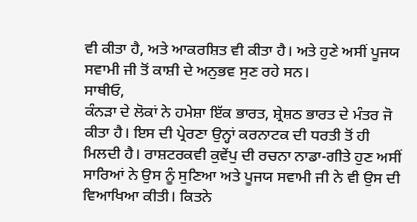ਵੀ ਕੀਤਾ ਹੈ, ਅਤੇ ਆਕਰਸ਼ਿਤ ਵੀ ਕੀਤਾ ਹੈ। ਅਤੇ ਹੁਣੇ ਅਸੀਂ ਪੂਜਯ ਸਵਾਮੀ ਜੀ ਤੋਂ ਕਾਸ਼ੀ ਦੇ ਅਨੁਭਵ ਸੁਣ ਰਹੇ ਸਨ।
ਸਾਥੀਓ,
ਕੰਨੜਾ ਦੇ ਲੋਕਾਂ ਨੇ ਹਮੇਸ਼ਾ ਇੱਕ ਭਾਰਤ, ਸ਼੍ਰੇਸ਼ਠ ਭਾਰਤ ਦੇ ਮੰਤਰ ਜੋ ਕੀਤਾ ਹੈ। ਇਸ ਦੀ ਪ੍ਰੇਰਣਾ ਉਨ੍ਹਾਂ ਕਰਨਾਟਕ ਦੀ ਧਰਤੀ ਤੋਂ ਹੀ ਮਿਲਦੀ ਹੈ। ਰਾਸ਼ਟਰਕਵੀ ਕੁਵੇਂਪੁ ਦੀ ਰਚਨਾ ਨਾਡਾ-ਗੀਤੇ ਹੁਣ ਅਸੀਂ ਸਾਰਿਆਂ ਨੇ ਉਸ ਨੂੰ ਸੁਣਿਆ ਅਤੇ ਪੂਜਯ ਸਵਾਮੀ ਜੀ ਨੇ ਵੀ ਉਸ ਦੀ ਵਿਆਖਿਆ ਕੀਤੀ। ਕਿਤਨੇ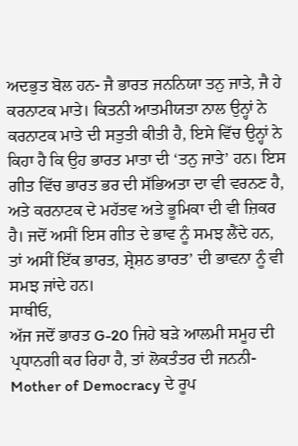ਅਦਭੁਤ ਬੋਲ ਹਨ- ਜੈ ਭਾਰਤ ਜਨਨਿਯਾ ਤਨੁ ਜਾਤੇ, ਜੈ ਹੇ ਕਰਨਾਟਕ ਮਾਤੇ। ਕਿਤਨੀ ਆਤਮੀਯਤਾ ਨਾਲ ਉਨ੍ਹਾਂ ਨੇ ਕਰਨਾਟਕ ਮਾਤੇ ਦੀ ਸਤੁਤੀ ਕੀਤੀ ਹੈ, ਇਸੇ ਵਿੱਚ ਉਨ੍ਹਾਂ ਨੇ ਕਿਹਾ ਹੈ ਕਿ ਉਹ ਭਾਰਤ ਮਾਤਾ ਦੀ ‘ਤਨੁ ਜਾਤੇ’ ਹਨ। ਇਸ ਗੀਤ ਵਿੱਚ ਭਾਰਤ ਭਰ ਦੀ ਸੱਭਿਅਤਾ ਦਾ ਵੀ ਵਰਨਣ ਹੈ, ਅਤੇ ਕਰਨਾਟਕ ਦੇ ਮਹੱਤਵ ਅਤੇ ਭੂਮਿਕਾ ਦੀ ਵੀ ਜ਼ਿਕਰ ਹੈ। ਜਦੋਂ ਅਸੀਂ ਇਸ ਗੀਤ ਦੇ ਭਾਵ ਨੂੰ ਸਮਝ ਲੈਂਦੇ ਹਨ, ਤਾਂ ਅਸੀਂ ਇੱਕ ਭਾਰਤ, ਸ਼੍ਰੇਸ਼ਠ ਭਾਰਤ’ ਦੀ ਭਾਵਨਾ ਨੂੰ ਵੀ ਸਮਝ ਜਾਂਦੇ ਹਨ।
ਸਾਥੀਓ,
ਅੱਜ ਜਦੋਂ ਭਾਰਤ G-20 ਜਿਹੇ ਬੜੇ ਆਲਮੀ ਸਮੂਹ ਦੀ ਪ੍ਰਧਾਨਗੀ ਕਰ ਰਿਹਾ ਹੈ, ਤਾਂ ਲੋਕਤੰਤਰ ਦੀ ਜਨਨੀ- Mother of Democracy ਦੇ ਰੂਪ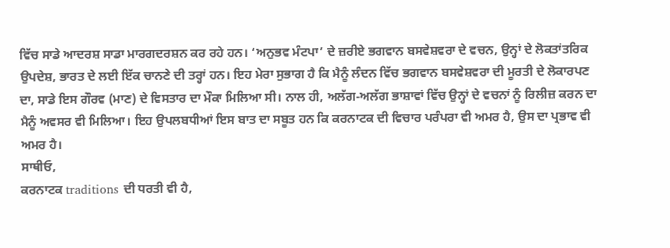ਵਿੱਚ ਸਾਡੇ ਆਦਰਸ਼ ਸਾਡਾ ਮਾਰਗਦਰਸ਼ਨ ਕਰ ਰਹੇ ਹਨ। ‘ਅਨੁਭਵ ਮੰਟਪਾ’ ਦੇ ਜ਼ਰੀਏ ਭਗਵਾਨ ਬਸਵੇਸ਼ਵਰਾ ਦੇ ਵਚਨ, ਉਨ੍ਹਾਂ ਦੇ ਲੋਕਤਾਂਤਰਿਕ ਉਪਦੇਸ਼, ਭਾਰਤ ਦੇ ਲਈ ਇੱਕ ਚਾਨਣੇ ਦੀ ਤਰ੍ਹਾਂ ਹਨ। ਇਹ ਮੇਰਾ ਸੁਭਾਗ ਹੈ ਕਿ ਮੈਨੂੰ ਲੰਦਨ ਵਿੱਚ ਭਗਵਾਨ ਬਸਵੇਸ਼ਵਰਾ ਦੀ ਮੂਰਤੀ ਦੇ ਲੋਕਾਰਪਣ ਦਾ, ਸਾਡੇ ਇਸ ਗੌਰਵ (ਮਾਣ) ਦੇ ਵਿਸਤਾਰ ਦਾ ਮੌਕਾ ਮਿਲਿਆ ਸੀ। ਨਾਲ ਹੀ, ਅਲੱਗ-ਅਲੱਗ ਭਾਸ਼ਾਵਾਂ ਵਿੱਚ ਉਨ੍ਹਾਂ ਦੇ ਵਚਨਾਂ ਨੂੰ ਰਿਲੀਜ਼ ਕਰਨ ਦਾ ਮੈਨੂੰ ਅਵਸਰ ਵੀ ਮਿਲਿਆ। ਇਹ ਉਪਲਬਧੀਆਂ ਇਸ ਬਾਤ ਦਾ ਸਬੂਤ ਹਨ ਕਿ ਕਰਨਾਟਕ ਦੀ ਵਿਚਾਰ ਪਰੰਪਰਾ ਵੀ ਅਮਰ ਹੈ, ਉਸ ਦਾ ਪ੍ਰਭਾਵ ਵੀ ਅਮਰ ਹੈ।
ਸਾਥੀਓ,
ਕਰਨਾਟਕ traditions ਦੀ ਧਰਤੀ ਵੀ ਹੈ,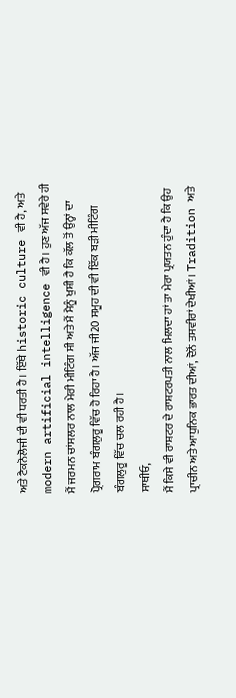ਅਤੇ ਟੈਕਨੋਲੋਜੀ ਦੀ ਵੀ ਧਰਤੀ ਹੈ। ਇੱਥੇ historic culture ਵੀ ਹੈ, ਅਤੇ modern artificial intelligence ਵੀ ਹੈ। ਹੁਣ ਅੱਜ ਸਵੇਰੇ ਹੀ ਮੈਂ ਜਰਮਨ ਚਾਂਸਲਰ ਨਾਲ ਮੇਰੀ ਮੀਟਿੰਗ ਸੀ ਅਤੇ ਮੈਂ ਮੈਨੂੰ ਖੁਸ਼ੀ ਹੈ ਕਿ ਕੱਲ ਤੋਂ ਉਨ੍ਹਾਂ ਦਾ ਪ੍ਰੋਗਰਾਮ ਬੰਗਲੁਰੂ ਵਿੱਚ ਹੋ ਰਿਹਾ ਹੈ। ਅੱਜ ਜੀ20 ਸਮੂਹ ਦੀ ਵੀ ਇੱਕ ਬੜੀ ਮੀਟਿੰਗ ਬੰਗਲੁਰੂ ਵਿੱਚ ਚਲ ਰਹੀ ਹੈ।
ਸਾਥੀਓ,
ਮੈਂ ਕਿਸੇ ਵੀ ਰਾਸ਼ਟਰ ਦੇ ਰਾਸ਼ਟਰਪਤੀ ਨਾਲ ਮਿਲਦਾ ਹਾਂ ਤਾ ਮੇਰਾ ਪ੍ਰਯਤਨ ਹੁੰਦਾ ਹੈ ਕਿ ਉਹ ਪ੍ਰਾਚੀਨ ਅਤੇ ਆਧੁਨਿਕ ਭਾਰਤ ਦੀਆਂ, ਦੋਨੋਂ ਤਸਵੀਰਾਂ ਦੇਖੀਆਂ। Tradition ਅਤੇ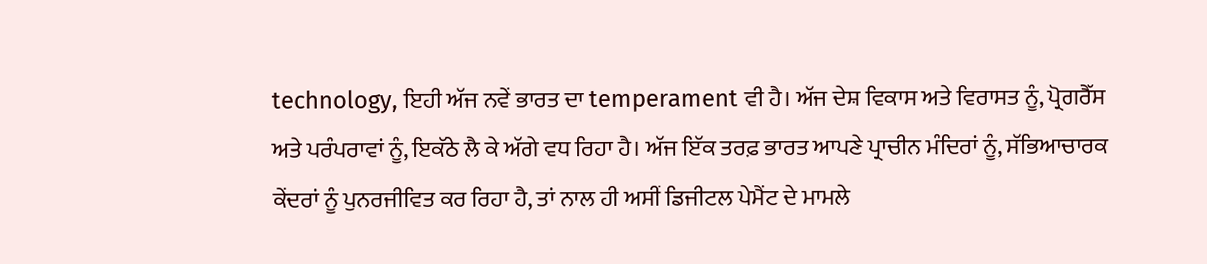technology, ਇਹੀ ਅੱਜ ਨਵੇਂ ਭਾਰਤ ਦਾ temperament ਵੀ ਹੈ। ਅੱਜ ਦੇਸ਼ ਵਿਕਾਸ ਅਤੇ ਵਿਰਾਸਤ ਨੂੰ, ਪ੍ਰੋਗਰੈੱਸ ਅਤੇ ਪਰੰਪਰਾਵਾਂ ਨੂੰ, ਇਕੱਠੇ ਲੈ ਕੇ ਅੱਗੇ ਵਧ ਰਿਹਾ ਹੈ। ਅੱਜ ਇੱਕ ਤਰਫ਼ ਭਾਰਤ ਆਪਣੇ ਪ੍ਰਾਚੀਨ ਮੰਦਿਰਾਂ ਨੂੰ, ਸੱਭਿਆਚਾਰਕ ਕੇਂਦਰਾਂ ਨੂੰ ਪੁਨਰਜੀਵਿਤ ਕਰ ਰਿਹਾ ਹੈ, ਤਾਂ ਨਾਲ ਹੀ ਅਸੀਂ ਡਿਜੀਟਲ ਪੇਮੈਂਟ ਦੇ ਮਾਮਲੇ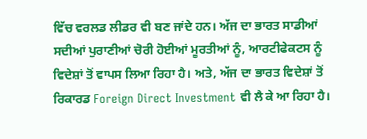ਵਿੱਚ ਵਰਲਡ ਲੀਡਰ ਵੀ ਬਣ ਜਾਂਦੇ ਹਨ। ਅੱਜ ਦਾ ਭਾਰਤ ਸਾਡੀਆਂ ਸਦੀਆਂ ਪੁਰਾਣੀਆਂ ਚੋਰੀ ਹੋਈਆਂ ਮੂਰਤੀਆਂ ਨੂੰ, ਆਰਟੀਫੇਕਟਸ ਨੂੰ ਵਿਦੇਸ਼ਾਂ ਤੋਂ ਵਾਪਸ ਲਿਆ ਰਿਹਾ ਹੈ। ਅਤੇ, ਅੱਜ ਦਾ ਭਾਰਤ ਵਿਦੇਸ਼ਾਂ ਤੋਂ ਰਿਕਾਰਡ Foreign Direct Investment ਵੀ ਲੈ ਕੇ ਆ ਰਿਹਾ ਹੈ।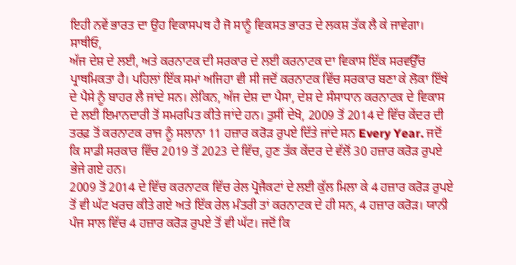ਇਹੀ ਨਵੇਂ ਭਾਰਤ ਦਾ ਉਹ ਵਿਕਾਸਪਥ ਹੈ ਜੋ ਸਾਨੂੰ ਵਿਕਸਤ ਭਾਰਤ ਦੇ ਲਕਸ਼ ਤੱਕ ਲੈ ਕੇ ਜਾਵੇਗਾ।
ਸਾਥੀਓ,
ਅੱਜ ਦੇਸ਼ ਦੇ ਲਈ, ਅਤੇ ਕਰਨਾਟਕ ਦੀ ਸਰਕਾਰ ਦੇ ਲਈ ਕਰਨਾਟਕ ਦਾ ਵਿਕਾਸ ਇੱਕ ਸਰਵਉੱਚ ਪ੍ਰਾਥਮਿਕਤਾ ਹੈ। ਪਹਿਲਾਂ ਇੱਕ ਸਮਾਂ ਅਜਿਹਾ ਵੀ ਸੀ ਜਦੋਂ ਕਰਨਾਟਕ ਵਿੱਚ ਸਰਕਾਰ ਬਣਾ ਕੇ ਲੋਕਾ ਇੱਥੇ ਦੇ ਪੈਸੇ ਨੂੰ ਬਾਹਰ ਲੈ ਜਾਂਦੇ ਸਨ। ਲੇਕਿਨ, ਅੱਜ ਦੇਸ਼ ਦਾ ਪੈਸਾ, ਦੇਸ਼ ਦੇ ਸੰਸਾਧਾਨ ਕਰਨਾਟਕ ਦੇ ਵਿਕਾਸ ਦੇ ਲਈ ਇਮਾਨਦਾਰੀ ਤੋਂ ਸਮਰਪਿਤ ਕੀਤੇ ਜਾਂਦੇ ਹਨ। ਤੁਸੀਂ ਦੇਖੋ, 2009 ਤੋਂ 2014 ਦੇ ਵਿੱਚ ਕੇਂਦਰ ਦੀ ਤਰਫ਼ ਤੋਂ ਕਰਨਾਟਕ ਰਾਜ ਨੂੰ ਸਲਾਨਾ 11 ਹਜ਼ਾਰ ਕਰੋੜ ਰੁਪਏ ਦਿੱਤੇ ਜਾਂਦੇ ਸਨ Every Year. ਜਦੋਂ ਕਿ ਸਾਡੀ ਸਰਕਾਰ ਵਿੱਚ 2019 ਤੋਂ 2023 ਦੇ ਵਿੱਚ, ਹੁਣ ਤੱਕ ਕੇਂਦਰ ਦੇ ਵੱਲੋਂ 30 ਹਜ਼ਾਰ ਕਰੋੜ ਰੁਪਏ ਭੇਜੇ ਗਏ ਹਨ।
2009 ਤੋਂ 2014 ਦੇ ਵਿੱਚ ਕਰਨਾਟਕ ਵਿੱਚ ਰੇਲ ਪ੍ਰੋਜੈਕਟਾਂ ਦੇ ਲਈ ਕੁੱਲ ਮਿਲਾ ਕੇ 4 ਹਜ਼ਾਰ ਕਰੋੜ ਰੁਪਏ ਤੋਂ ਵੀ ਘੱਟ ਖਰਚ ਕੀਤੇ ਗਏ ਅਤੇ ਇੱਕ ਰੇਲ ਮੰਤਰੀ ਤਾਂ ਕਰਨਾਟਕ ਦੇ ਹੀ ਸਨ, 4 ਹਜ਼ਾਰ ਕਰੋੜ। ਯਾਨੀ ਪੰਜ ਸਾਲ ਵਿੱਚ 4 ਹਜ਼ਾਰ ਕਰੋੜ ਰੁਪਏ ਤੋਂ ਵੀ ਘੱਟ। ਜਦੋਂ ਕਿ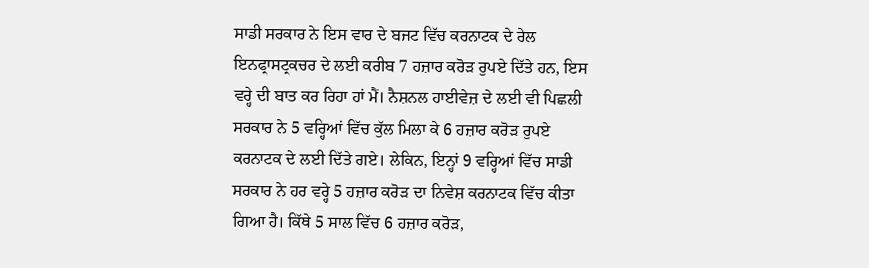ਸਾਡੀ ਸਰਕਾਰ ਨੇ ਇਸ ਵਾਰ ਦੇ ਬਜਟ ਵਿੱਚ ਕਰਨਾਟਕ ਦੇ ਰੇਲ ਇਨਫ੍ਰਾਸਟ੍ਰਕਚਰ ਦੇ ਲਈ ਕਰੀਬ 7 ਹਜ਼ਾਰ ਕਰੋੜ ਰੁਪਏ ਦਿੱਤੇ ਹਨ, ਇਸ ਵਰ੍ਹੇ ਦੀ ਬਾਤ ਕਰ ਰਿਹਾ ਹਾਂ ਮੈਂ। ਨੈਸ਼ਨਲ ਹਾਈਵੇਜ਼ ਦੇ ਲਈ ਵੀ ਪਿਛਲੀ ਸਰਕਾਰ ਨੇ 5 ਵਰ੍ਹਿਆਂ ਵਿੱਚ ਕੁੱਲ ਮਿਲਾ ਕੇ 6 ਹਜ਼ਾਰ ਕਰੋੜ ਰੁਪਏ ਕਰਨਾਟਕ ਦੇ ਲਈ ਦਿੱਤੇ ਗਏ। ਲੇਕਿਨ, ਇਨ੍ਹਾਂ 9 ਵਰ੍ਹਿਆਂ ਵਿੱਚ ਸਾਡੀ ਸਰਕਾਰ ਨੇ ਹਰ ਵਰ੍ਹੇ 5 ਹਜ਼ਾਰ ਕਰੋੜ ਦਾ ਨਿਵੇਸ਼ ਕਰਨਾਟਕ ਵਿੱਚ ਕੀਤਾ ਗਿਆ ਹੈ। ਕਿੱਥੇ 5 ਸਾਲ ਵਿੱਚ 6 ਹਜ਼ਾਰ ਕਰੋੜ,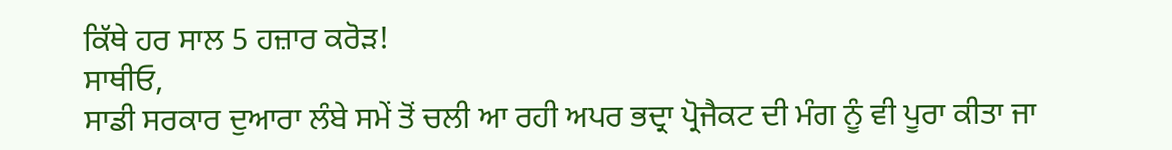ਕਿੱਥੇ ਹਰ ਸਾਲ 5 ਹਜ਼ਾਰ ਕਰੋੜ!
ਸਾਥੀਓ,
ਸਾਡੀ ਸਰਕਾਰ ਦੁਆਰਾ ਲੰਬੇ ਸਮੇਂ ਤੋਂ ਚਲੀ ਆ ਰਹੀ ਅਪਰ ਭਦ੍ਰਾ ਪ੍ਰੋਜੈਕਟ ਦੀ ਮੰਗ ਨੂੰ ਵੀ ਪੂਰਾ ਕੀਤਾ ਜਾ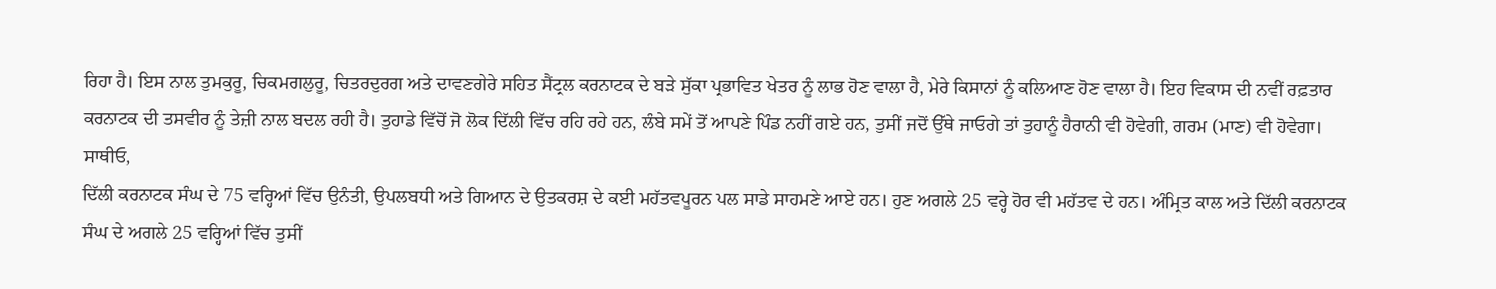ਰਿਹਾ ਹੈ। ਇਸ ਨਾਲ ਤੁਮਕੁਰੂ, ਚਿਕਮਗਲੁਰੂ, ਚਿਤਰਦੁਰਗ ਅਤੇ ਦਾਵਣਗੇਰੇ ਸਹਿਤ ਸੈਂਟ੍ਰਲ ਕਰਨਾਟਕ ਦੇ ਬੜੇ ਸੁੱਕਾ ਪ੍ਰਭਾਵਿਤ ਖੇਤਰ ਨੂੰ ਲਾਭ ਹੋਣ ਵਾਲਾ ਹੈ, ਮੇਰੇ ਕਿਸਾਨਾਂ ਨੂੰ ਕਲਿਆਣ ਹੋਣ ਵਾਲਾ ਹੈ। ਇਹ ਵਿਕਾਸ ਦੀ ਨਵੀਂ ਰਫ਼ਤਾਰ ਕਰਨਾਟਕ ਦੀ ਤਸਵੀਰ ਨੂੰ ਤੇਜ਼ੀ ਨਾਲ ਬਦਲ ਰਹੀ ਹੈ। ਤੁਹਾਡੇ ਵਿੱਚੋਂ ਜੋ ਲੋਕ ਦਿੱਲੀ ਵਿੱਚ ਰਹਿ ਰਹੇ ਹਨ, ਲੰਬੇ ਸਮੇਂ ਤੋਂ ਆਪਣੇ ਪਿੰਡ ਨਹੀਂ ਗਏ ਹਨ, ਤੁਸੀਂ ਜਦੋਂ ਉੱਥੇ ਜਾਓਗੇ ਤਾਂ ਤੁਹਾਨੂੰ ਹੈਰਾਨੀ ਵੀ ਹੋਵੇਗੀ, ਗਰਮ (ਮਾਣ) ਵੀ ਹੋਵੇਗਾ।
ਸਾਥੀਓ,
ਦਿੱਲੀ ਕਰਨਾਟਕ ਸੰਘ ਦੇ 75 ਵਰ੍ਹਿਆਂ ਵਿੱਚ ਉਨੰਤੀ, ਉਪਲਬਧੀ ਅਤੇ ਗਿਆਨ ਦੇ ਉਤਕਰਸ਼ ਦੇ ਕਈ ਮਹੱਤਵਪੂਰਨ ਪਲ ਸਾਡੇ ਸਾਹਮਣੇ ਆਏ ਹਨ। ਹੁਣ ਅਗਲੇ 25 ਵਰ੍ਹੇ ਹੋਰ ਵੀ ਮਹੱਤਵ ਦੇ ਹਨ। ਅੰਮ੍ਰਿਤ ਕਾਲ ਅਤੇ ਦਿੱਲੀ ਕਰਨਾਟਕ ਸੰਘ ਦੇ ਅਗਲੇ 25 ਵਰ੍ਹਿਆਂ ਵਿੱਚ ਤੁਸੀਂ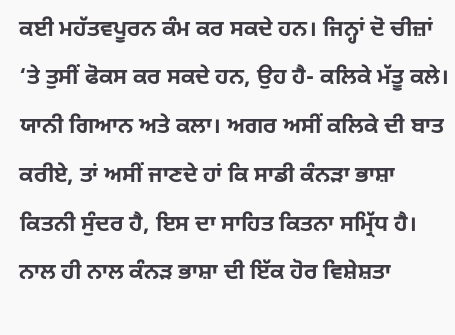ਕਈ ਮਹੱਤਵਪੂਰਨ ਕੰਮ ਕਰ ਸਕਦੇ ਹਨ। ਜਿਨ੍ਹਾਂ ਦੋ ਚੀਜ਼ਾਂ ‘ਤੇ ਤੁਸੀਂ ਫੋਕਸ ਕਰ ਸਕਦੇ ਹਨ, ਉਹ ਹੈ- ਕਲਿਕੇ ਮੱਤੂ ਕਲੇ। ਯਾਨੀ ਗਿਆਨ ਅਤੇ ਕਲਾ। ਅਗਰ ਅਸੀਂ ਕਲਿਕੇ ਦੀ ਬਾਤ ਕਰੀਏ, ਤਾਂ ਅਸੀਂ ਜਾਣਦੇ ਹਾਂ ਕਿ ਸਾਡੀ ਕੰਨੜਾ ਭਾਸ਼ਾ ਕਿਤਨੀ ਸੁੰਦਰ ਹੈ, ਇਸ ਦਾ ਸਾਹਿਤ ਕਿਤਨਾ ਸਮ੍ਰਿੱਧ ਹੈ। ਨਾਲ ਹੀ ਨਾਲ ਕੰਨੜ ਭਾਸ਼ਾ ਦੀ ਇੱਕ ਹੋਰ ਵਿਸ਼ੇਸ਼ਤਾ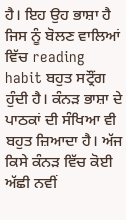ਹੈ। ਇਹ ਉਹ ਭਾਸ਼ਾ ਹੈ ਜਿਸ ਨੂੰ ਬੋਲਣ ਵਾਲਿਆਂ ਵਿੱਚ reading habit ਬਹੁਤ ਸਟ੍ਰੌਂਗ ਹੁੰਦੀ ਹੈ। ਕੰਨੜ ਭਾਸ਼ਾ ਦੇ ਪਾਠਕਾਂ ਦੀ ਸੰਖਿਆ ਵੀ ਬਹੁਤ ਜ਼ਿਆਦਾ ਹੈ। ਅੱਜ ਕਿਸੇ ਕੰਨੜ ਵਿੱਚ ਕੋਈ ਅੱਛੀ ਨਵੀਂ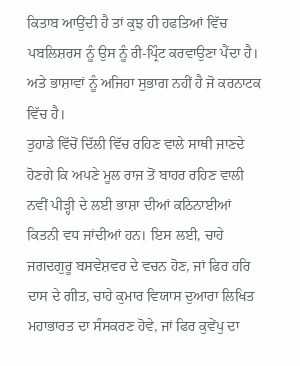ਕਿਤਾਬ ਆਉਂਦੀ ਹੈ ਤਾਂ ਕੁਝ ਹੀ ਹਫਤਿਆਂ ਵਿੱਚ ਪਬਲਿਸ਼ਰਸ ਨੂੰ ਉਸ ਨੂੰ ਰੀ-ਪ੍ਰਿੰਟ ਕਰਵਾਉਣਾ ਪੈਂਦਾ ਹੈ। ਅਤੇ ਭਾਸ਼ਾਵਾਂ ਨੂੰ ਅਜਿਹਾ ਸੁਭਾਗ ਨਹੀਂ ਹੈ ਜੋ ਕਰਨਾਟਕ ਵਿੱਚ ਹੈ।
ਤੁਹਾਡੇ ਵਿੱਚੋਂ ਦਿੱਲੀ ਵਿੱਚ ਰਹਿਣ ਵਾਲੇ ਸਾਥੀ ਜਾਣਦੇ ਹੋਣਗੇ ਕਿ ਅਪਣੇ ਮੂਲ ਰਾਜ ਤੋਂ ਬਾਹਰ ਰਹਿਣ ਵਾਲੀ ਨਵੀਂ ਪੀੜ੍ਹੀ ਦੇ ਲਈ ਭਾਸ਼ਾ ਦੀਆਂ ਕਠਿਨਾਈਆਂ ਕਿਤਨੀ ਵਧ ਜਾਂਦੀਆਂ ਹਨ। ਇਸ ਲਈ, ਚਾਹੇ ਜਗਦਗੁਰੂ ਬਸਵੇਸ਼ਵਰ ਦੇ ਵਚਨ ਹੋਣ, ਜਾਂ ਫਿਰ ਹਰਿ ਦਾਸ ਦੇ ਗੀਤ, ਚਾਹੇ ਕੁਮਾਰ ਵਿਯਾਸ ਦੁਆਰਾ ਲਿਖਿਤ ਮਹਾਭਾਰਤ ਦਾ ਸੰਸਕਰਣ ਹੋਵੇ, ਜਾਂ ਫਿਰ ਕੁਵੇਂਪੁ ਦਾ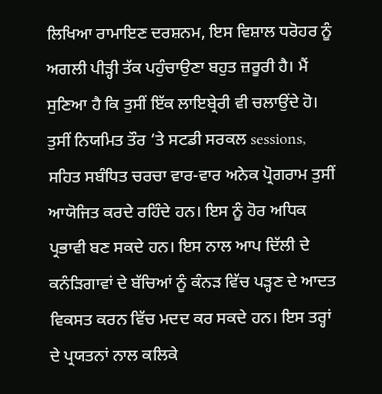ਲਿਖਿਆ ਰਾਮਾਇਣ ਦਰਸ਼ਨਮ, ਇਸ ਵਿਸ਼ਾਲ ਧਰੋਹਰ ਨੂੰ ਅਗਲੀ ਪੀੜ੍ਹੀ ਤੱਕ ਪਹੁੰਚਾਉਣਾ ਬਹੁਤ ਜ਼ਰੂਰੀ ਹੈ। ਮੈਂ ਸੁਣਿਆ ਹੈ ਕਿ ਤੁਸੀਂ ਇੱਕ ਲਾਇਬ੍ਰੇਰੀ ਵੀ ਚਲਾਉਂਦੇ ਹੋ। ਤੁਸੀਂ ਨਿਯਮਿਤ ਤੌਰ ‘ਤੇ ਸਟਡੀ ਸਰਕਲ sessions, ਸਹਿਤ ਸਬੰਧਿਤ ਚਰਚਾ ਵਾਰ-ਵਾਰ ਅਨੇਕ ਪ੍ਰੋਗਰਾਮ ਤੁਸੀਂ ਆਯੋਜਿਤ ਕਰਦੇ ਰਹਿੰਦੇ ਹਨ। ਇਸ ਨੂੰ ਹੋਰ ਅਧਿਕ ਪ੍ਰਭਾਵੀ ਬਣ ਸਕਦੇ ਹਨ। ਇਸ ਨਾਲ ਆਪ ਦਿੱਲੀ ਦੇ ਕਨੰੜਿਗਾਵਾਂ ਦੇ ਬੱਚਿਆਂ ਨੂੰ ਕੰਨੜ ਵਿੱਚ ਪੜ੍ਹਣ ਦੇ ਆਦਤ ਵਿਕਸਤ ਕਰਨ ਵਿੱਚ ਮਦਦ ਕਰ ਸਕਦੇ ਹਨ। ਇਸ ਤਰ੍ਹਾਂ ਦੇ ਪ੍ਰਯਤਨਾਂ ਨਾਲ ਕਲਿਕੇ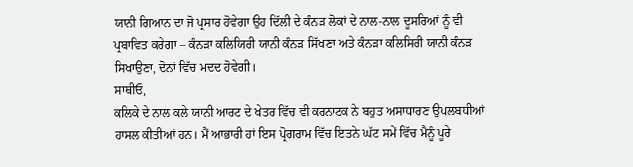ਯਾਨੀ ਗਿਆਨ ਦਾ ਜੋ ਪ੍ਰਸਾਰ ਹੋਵੇਗਾ ਉਹ ਦਿੱਲੀ ਦੇ ਕੰਨੜ ਲੋਕਾਂ ਦੇ ਨਾਲ-ਨਾਲ ਦੂਸਰਿਆਂ ਨੂੰ ਵੀ ਪ੍ਰਬਾਵਿਤ ਕਰੇਗਾ – ਕੰਨੜਾ ਕਲਿਯਿਰੀ ਯਾਨੀ ਕੰਨੜ ਸਿੱਖਣਾ ਅਤੇ ਕੰਨੜਾ ਕਲਿਸਿਰੀ ਯਾਨੀ ਕੰਨੜ ਸਿਖਾਉਣਾ, ਦੋਨਾਂ ਵਿੱਚ ਮਦਦ ਹੋਵੇਗੀ।
ਸਾਥੀਓ,
ਕਲਿਕੇ ਦੇ ਨਾਲ ਕਲੇ ਯਾਨੀ ਆਰਟ ਦੇ ਖੇਤਰ ਵਿੱਚ ਵੀ ਕਰਨਾਟਕ ਨੇ ਬਹੁਤ ਅਸਾਧਾਰਣ ਉਪਲਬਧੀਆਂ ਹਾਸਲ ਕੀਤੀਆਂ ਹਨ। ਮੈਂ ਆਭਾਰੀ ਹਾਂ ਇਸ ਪ੍ਰੋਗਰਾਮ ਵਿੱਚ ਇਤਨੇ ਘੱਟ ਸਮੇਂ ਵਿੱਚ ਮੈਨੂੰ ਪੂਰੇ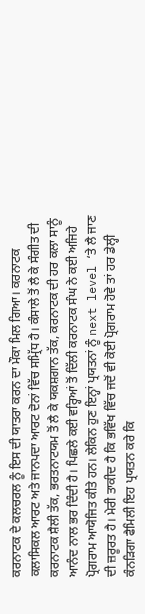ਕਰਨਾਟਕ ਦੇ ਕਲਚਰਲ ਨੂੰ ਇਸ ਦੀ ਯਾਤਰਾ ਕਰਨ ਦਾ ਮੌਕਾ ਮਿਲ ਗਿਆ। ਕਰਨਾਟਕ ਕਲਾਸਿਕਲ ਆਰਟ ਅਤੇ ਜਾਨਪਦਾ ਆਰਟ ਦੋਨਾਂ ਵਿੱਚ ਸਮ੍ਰਿੱਧ ਹੈ। ਕੰਸਾਲੇ ਤੋਂ ਲੈ ਕੇ ਸੰਗੀਤ ਦੀ ਕਰਨਾਟਕ ਸ਼ੈਲੀ ਤੱਕ, ਭਰਤਨਾਟਯਮ ਤੋਂ ਲੈ ਕੇ ਯਕਸ਼ਗਾਨ ਤੱਕ, ਕਰਨਾਟਕ ਦੀ ਹਰ ਕਲਾ ਸਾਨੂੰ ਆਨੰਦ ਨਾਲ ਭਰ ਦਿੰਦੀ ਹੈ। ਪਿਛਲੇ ਕਈ ਵਰ੍ਹਿਆਂ ਤੋਂ ਦਿੱਲੀ ਕਰਨਾਟਕ ਸੰਘ ਨੇ ਕਈ ਅਜਿਹੇ ਪ੍ਰੋਗਰਾਮ ਆਯੋਜਿਤ ਕੀਤੇ ਹਨ। ਲੇਕਿਨ ਹੁਣ ਇਨ੍ਹਾਂ ਪ੍ਰਯਤਨਾਂ ਨੂੰ next level ‘ਤੇ ਲੈ ਜਾਣ ਦੀ ਜ਼ਰੂਰਤ ਹੈ। ਮੇਰੀ ਤਾਕੀਦ ਹੈ ਕਿ ਭਵਿੱਖ ਵਿੱਚ ਜਦੋਂ ਵੀ ਕੋਈ ਪ੍ਰੋਗਰਾਮ ਹੋਵੇ ਤਾਂ ਹਰ ਡੇਲ੍ਹੀ ਕੰਨੜਿਗਾ ਫੈਮਿਲੀ ਇਹ ਪ੍ਰਯਤਨ ਕਰੇ ਕਿ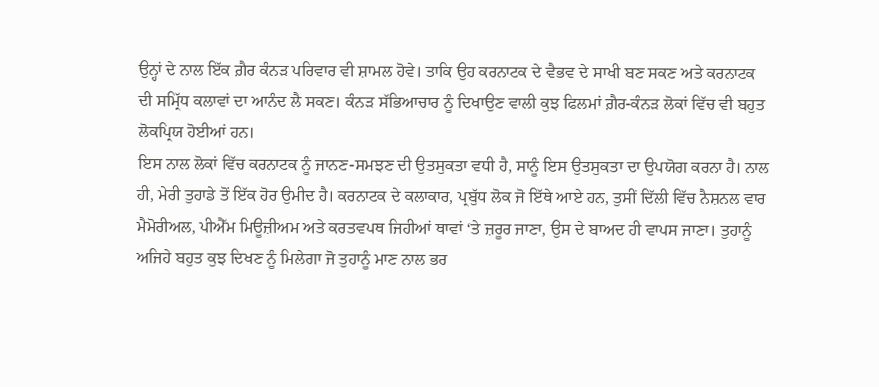ਉਨ੍ਹਾਂ ਦੇ ਨਾਲ ਇੱਕ ਗ਼ੈਰ ਕੰਨੜ ਪਰਿਵਾਰ ਵੀ ਸ਼ਾਮਲ ਹੋਵੇ। ਤਾਕਿ ਉਹ ਕਰਨਾਟਕ ਦੇ ਵੈਭਵ ਦੇ ਸਾਖੀ ਬਣ ਸਕਣ ਅਤੇ ਕਰਨਾਟਕ ਦੀ ਸਮ੍ਰਿੱਧ ਕਲਾਵਾਂ ਦਾ ਆਨੰਦ ਲੈ ਸਕਣ। ਕੰਨੜ ਸੱਭਿਆਚਾਰ ਨੂੰ ਦਿਖਾਉਣ ਵਾਲੀ ਕੁਝ ਫਿਲਮਾਂ ਗ਼ੈਰ-ਕੰਨੜ ਲੋਕਾਂ ਵਿੱਚ ਵੀ ਬਹੁਤ ਲੋਕਪ੍ਰਿਯ ਹੋਈਆਂ ਹਨ।
ਇਸ ਨਾਲ ਲੋਕਾਂ ਵਿੱਚ ਕਰਨਾਟਕ ਨੂੰ ਜਾਨਣ-ਸਮਝਣ ਦੀ ਉਤਸੁਕਤਾ ਵਧੀ ਹੈ, ਸਾਨੂੰ ਇਸ ਉਤਸੁਕਤਾ ਦਾ ਉਪਯੋਗ ਕਰਨਾ ਹੈ। ਨਾਲ ਹੀ, ਮੇਰੀ ਤੁਹਾਡੇ ਤੋਂ ਇੱਕ ਹੋਰ ਉਮੀਦ ਹੈ। ਕਰਨਾਟਕ ਦੇ ਕਲਾਕਾਰ, ਪ੍ਰਬੁੱਧ ਲੋਕ ਜੋ ਇੱਥੇ ਆਏ ਹਨ, ਤੁਸੀਂ ਦਿੱਲੀ ਵਿੱਚ ਨੈਸ਼ਨਲ ਵਾਰ ਮੈਮੋਰੀਅਲ, ਪੀਐੱਮ ਮਿਊਜ਼ੀਅਮ ਅਤੇ ਕਰਤਵਪਥ ਜਿਹੀਆਂ ਥਾਵਾਂ ‘ਤੇ ਜ਼ਰੂਰ ਜਾਣਾ, ਉਸ ਦੇ ਬਾਅਦ ਹੀ ਵਾਪਸ ਜਾਣਾ। ਤੁਹਾਨੂੰ ਅਜਿਹੇ ਬਹੁਤ ਕੁਝ ਦਿਖਣ ਨੂੰ ਮਿਲੇਗਾ ਜੋ ਤੁਹਾਨੂੰ ਮਾਣ ਨਾਲ ਭਰ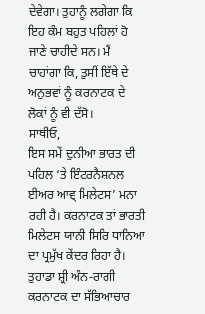ਦੇਵੇਗਾ। ਤੁਹਾਨੂੰ ਲਗੇਗਾ ਕਿ ਇਹ ਕੰਮ ਬਹੁਤ ਪਹਿਲਾਂ ਹੋ ਜਾਣੇ ਚਾਹੀਦੇ ਸਨ। ਮੈਂ ਚਾਹਾਂਗਾ ਕਿ, ਤੁਸੀਂ ਇੱਥੇ ਦੇ ਅਨੁਭਵਾਂ ਨੂੰ ਕਰਨਾਟਕ ਦੇ ਲੋਕਾਂ ਨੂੰ ਵੀ ਦੱਸੋ।
ਸਾਥੀਓ,
ਇਸ ਸਮੇਂ ਦੁਨੀਆ ਭਾਰਤ ਦੀ ਪਹਿਲ ‘ਤੇ ਇੰਟਰਨੈਸ਼ਨਲ ਈਅਰ ਆਵ੍ ਮਿਲੇਟਸ’ ਮਨਾ ਰਹੀ ਹੈ। ਕਰਨਾਟਕ ਤਾਂ ਭਾਰਤੀ ਮਿਲੇਟਸ ਯਾਨੀ ਸਿਰਿ ਧਾਨਿਆ ਦਾ ਪ੍ਰਮੁੱਖ ਕੇਂਦਰ ਰਿਹਾ ਹੈ। ਤੁਹਾਡਾ ਸ਼੍ਰੀ ਅੰਨ-ਰਾਗੀ ਕਰਨਾਟਕ ਦਾ ਸੱਭਿਆਚਾਰ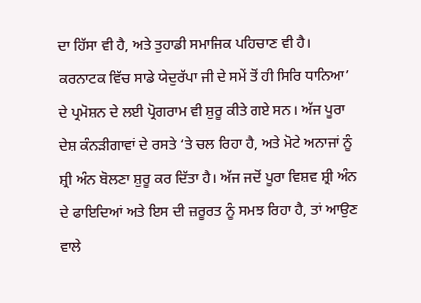ਦਾ ਹਿੱਸਾ ਵੀ ਹੈ, ਅਤੇ ਤੁਹਾਡੀ ਸਮਾਜਿਕ ਪਹਿਚਾਣ ਵੀ ਹੈ। ਕਰਨਾਟਕ ਵਿੱਚ ਸਾਡੇ ਯੇਦੁਰੱਪਾ ਜੀ ਦੇ ਸਮੇਂ ਤੋਂ ਹੀ ਸਿਰਿ ਧਾਨਿਆ’ ਦੇ ਪ੍ਰਮੋਸ਼ਨ ਦੇ ਲਈ ਪ੍ਰੋਗਰਾਮ ਵੀ ਸ਼ੁਰੂ ਕੀਤੇ ਗਏ ਸਨ। ਅੱਜ ਪੂਰਾ ਦੇਸ਼ ਕੰਨੜੀਗਾਵਾਂ ਦੇ ਰਸਤੇ ‘ਤੇ ਚਲ ਰਿਹਾ ਹੈ, ਅਤੇ ਮੋਟੇ ਅਨਾਜਾਂ ਨੂੰ ਸ਼੍ਰੀ ਅੰਨ ਬੋਲਣਾ ਸ਼ੁਰੂ ਕਰ ਦਿੱਤਾ ਹੈ। ਅੱਜ ਜਦੋਂ ਪੂਰਾ ਵਿਸ਼ਵ ਸ਼੍ਰੀ ਅੰਨ ਦੇ ਫਾਇਦਿਆਂ ਅਤੇ ਇਸ ਦੀ ਜ਼ਰੂਰਤ ਨੂੰ ਸਮਝ ਰਿਹਾ ਹੈ, ਤਾਂ ਆਉਣ ਵਾਲੇ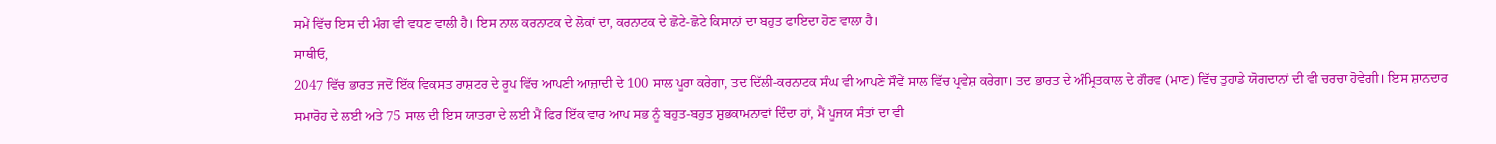ਸਮੇਂ ਵਿੱਚ ਇਸ ਦੀ ਮੰਗ ਵੀ ਵਧਣ ਵਾਲੀ ਹੈ। ਇਸ ਨਾਲ ਕਰਨਾਟਕ ਦੇ ਲੋਕਾਂ ਦਾ, ਕਰਨਾਟਕ ਦੇ ਛੋਟੇ-ਛੋਟੇ ਕਿਸਾਨਾਂ ਦਾ ਬਹੁਤ ਫਾਇਦਾ ਹੋਣ ਵਾਲਾ ਹੈ।
ਸਾਥੀਓ,
2047 ਵਿੱਚ ਭਾਰਤ ਜਦੋਂ ਇੱਕ ਵਿਕਸਤ ਰਾਸ਼ਟਰ ਦੇ ਰੂਪ ਵਿੱਚ ਆਪਣੀ ਆਜ਼ਾਦੀ ਦੇ 100 ਸਾਲ ਪੂਰਾ ਕਰੇਗਾ, ਤਦ ਦਿੱਲੀ-ਕਰਨਾਟਕ ਸੰਘ ਵੀ ਆਪਣੇ ਸੌਵੇਂ ਸਾਲ ਵਿੱਚ ਪ੍ਰਵੇਸ਼ ਕਰੇਗਾ। ਤਦ ਭਾਰਤ ਦੇ ਅੰਮ੍ਰਿਤਕਾਲ ਦੇ ਗੌਰਵ (ਮਾਣ) ਵਿੱਚ ਤੁਹਾਡੇ ਯੋਗਦਾਨਾਂ ਦੀ ਵੀ ਚਰਚਾ ਹੋਵੇਗੀ। ਇਸ ਸ਼ਾਨਦਾਰ ਸਮਾਰੋਹ ਦੇ ਲਈ ਅਤੇ 75 ਸਾਲ ਦੀ ਇਸ ਯਾਤਰਾ ਦੇ ਲਈ ਮੈਂ ਫਿਰ ਇੱਕ ਵਾਰ ਆਪ ਸਭ ਨੂੰ ਬਹੁਤ-ਬਹੁਤ ਸ਼ੁਭਕਾਮਨਾਵਾਂ ਦਿੰਦਾ ਹਾਂ, ਮੈਂ ਪੂਜਯ ਸੰਤਾਂ ਦਾ ਵੀ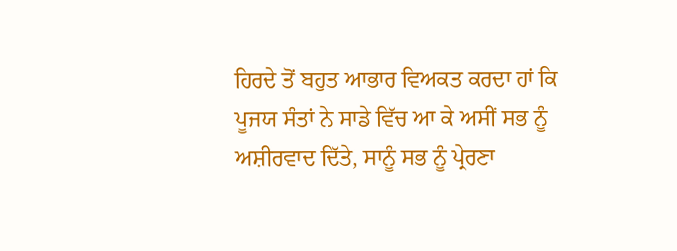ਹਿਰਦੇ ਤੋਂ ਬਹੁਤ ਆਭਾਰ ਵਿਅਕਤ ਕਰਦਾ ਹਾਂ ਕਿ ਪੂਜਯ ਸੰਤਾਂ ਨੇ ਸਾਡੇ ਵਿੱਚ ਆ ਕੇ ਅਸੀਂ ਸਭ ਨੂੰ ਅਸ਼ੀਰਵਾਦ ਦਿੱਤੇ, ਸਾਨੂੰ ਸਭ ਨੂੰ ਪ੍ਰੇਰਣਾ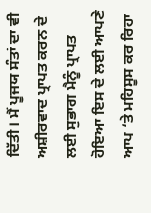ਦਿੱਤੀ। ਮੈਂ ਪੂਜਯ ਸੰਤਾਂ ਦਾ ਵੀ ਅਸ਼ੀਰਵਾਦ ਪ੍ਰਾਪਤ ਕਰਨ ਦੇ ਲਈ ਸੁਭਾਗ ਮੈਨੂੰ ਪ੍ਰਾਪਤ ਹੋਇਆ ਇਸ ਦੇ ਲਈ ਆਪਣੇ ਆਪ ‘ਤੇ ਮਹਿਸੂਸ ਕਰ ਰਿਹਾ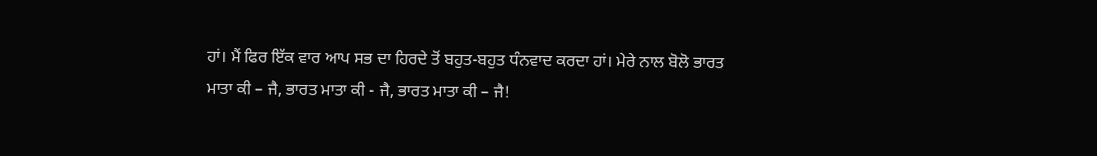ਹਾਂ। ਮੈਂ ਫਿਰ ਇੱਕ ਵਾਰ ਆਪ ਸਭ ਦਾ ਹਿਰਦੇ ਤੋਂ ਬਹੁਤ-ਬਹੁਤ ਧੰਨਵਾਦ ਕਰਦਾ ਹਾਂ। ਮੇਰੇ ਨਾਲ ਬੋਲੋ ਭਾਰਤ ਮਾਤਾ ਕੀ – ਜੈ, ਭਾਰਤ ਮਾਤਾ ਕੀ - ਜੈ, ਭਾਰਤ ਮਾਤਾ ਕੀ – ਜੈ!